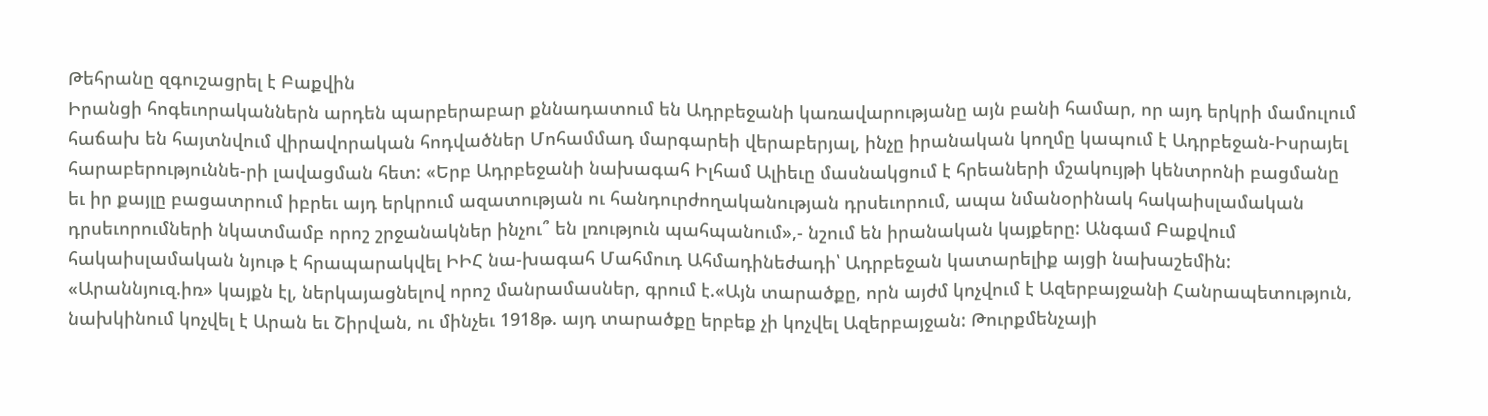Թեհրանը զգուշացրել է Բաքվին
Իրանցի հոգեւորականներն արդեն պարբերաբար քննադատում են Ադրբեջանի կառավարությանը այն բանի համար, որ այդ երկրի մամուլում հաճախ են հայտնվում վիրավորական հոդվածներ Մոհամմադ մարգարեի վերաբերյալ, ինչը իրանական կողմը կապում է Ադրբեջան-Իսրայել հարաբերություննե-րի լավացման հետ: «Երբ Ադրբեջանի նախագահ Իլհամ Ալիեւը մասնակցում է հրեաների մշակույթի կենտրոնի բացմանը եւ իր քայլը բացատրում իբրեւ այդ երկրում ազատության ու հանդուրժողականության դրսեւորում, ապա նմանօրինակ հակաիսլամական դրսեւորումների նկատմամբ որոշ շրջանակներ ինչու՞ են լռություն պահպանում»,- նշում են իրանական կայքերը: Անգամ Բաքվում հակաիսլամական նյութ է հրապարակվել ԻԻՀ նա-խագահ Մահմուդ Ահմադինեժադի՝ Ադրբեջան կատարելիք այցի նախաշեմին:
«Արաննյուզ.իռ» կայքն էլ, ներկայացնելով որոշ մանրամասներ, գրում է.«Այն տարածքը, որն այժմ կոչվում է Ազերբայջանի Հանրապետություն, նախկինում կոչվել է Արան եւ Շիրվան, ու մինչեւ 1918թ. այդ տարածքը երբեք չի կոչվել Ազերբայջան: Թուրքմենչայի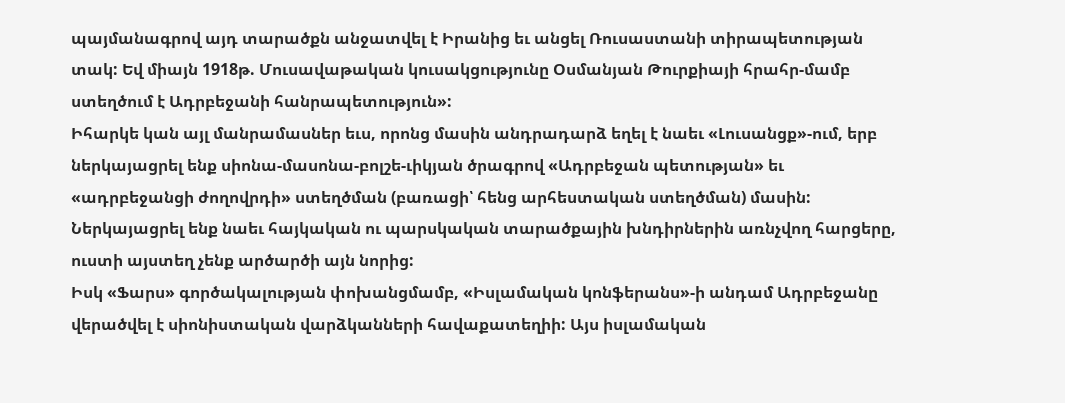պայմանագրով այդ տարածքն անջատվել է Իրանից եւ անցել Ռուսաստանի տիրապետության տակ: Եվ միայն 1918թ. Մուսավաթական կուսակցությունը Օսմանյան Թուրքիայի հրահր-մամբ ստեղծում է Ադրբեջանի հանրապետություն»:
Իհարկե կան այլ մանրամասներ եւս, որոնց մասին անդրադարձ եղել է նաեւ «Լուսանցք»-ում, երբ ներկայացրել ենք սիոնա-մասոնա-բոլշե-ւիկյան ծրագրով «Ադրբեջան պետության» եւ «ադրբեջանցի ժողովրդի» ստեղծման (բառացի՝ հենց արհեստական ստեղծման) մասին: Ներկայացրել ենք նաեւ հայկական ու պարսկական տարածքային խնդիրներին առնչվող հարցերը, ուստի այստեղ չենք արծարծի այն նորից:
Իսկ «Ֆարս» գործակալության փոխանցմամբ, «Իսլամական կոնֆերանս»-ի անդամ Ադրբեջանը վերածվել է սիոնիստական վարձկանների հավաքատեղիի: Այս իսլամական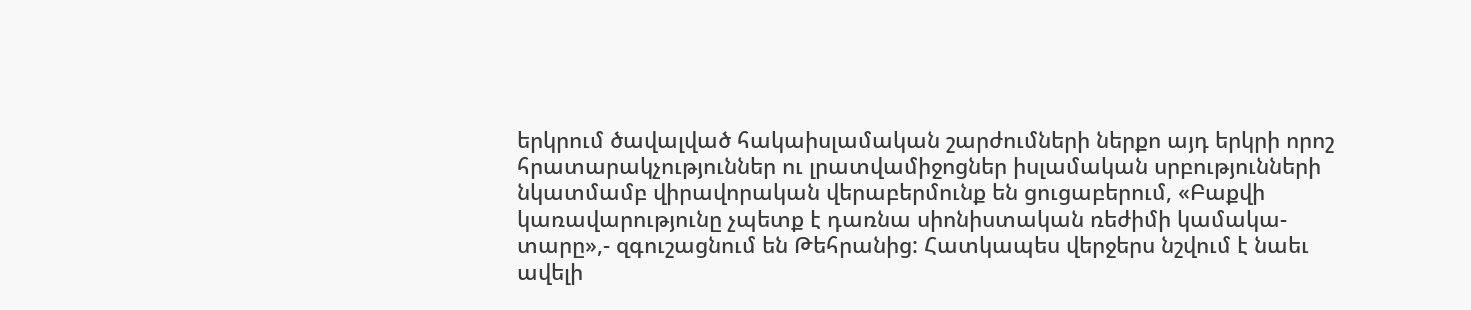երկրում ծավալված հակաիսլամական շարժումների ներքո այդ երկրի որոշ հրատարակչություններ ու լրատվամիջոցներ իսլամական սրբությունների նկատմամբ վիրավորական վերաբերմունք են ցուցաբերում, «Բաքվի կառավարությունը չպետք է դառնա սիոնիստական ռեժիմի կամակա-տարը»,- զգուշացնում են Թեհրանից: Հատկապես վերջերս նշվում է նաեւ ավելի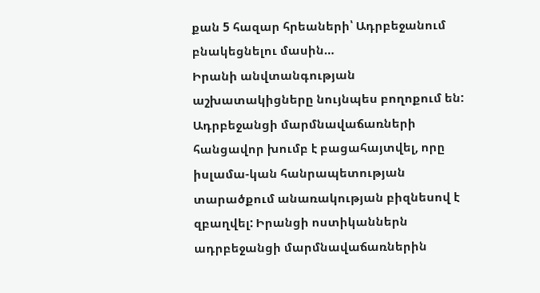քան 5 հազար հրեաների՝ Ադրբեջանում բնակեցնելու մասին…
Իրանի անվտանգության աշխատակիցները նույնպես բողոքում են: Ադրբեջանցի մարմնավաճառների հանցավոր խումբ է բացահայտվել, որը իսլամա-կան հանրապետության տարածքում անառակության բիզնեսով է զբաղվել: Իրանցի ոստիկաններն ադրբեջանցի մարմնավաճառներին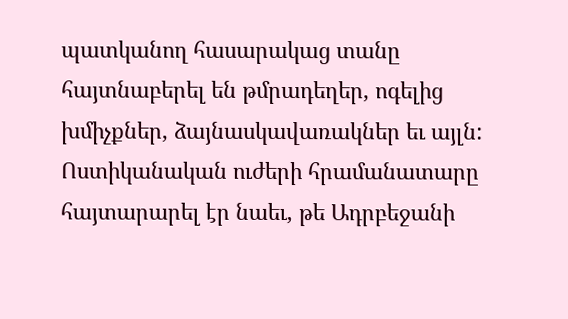պատկանող հասարակաց տանը հայտնաբերել են թմրադեղեր, ոգելից խմիչքներ, ձայնասկավառակներ եւ այլն: Ոստիկանական ուժերի հրամանատարը հայտարարել էր նաեւ, թե Ադրբեջանի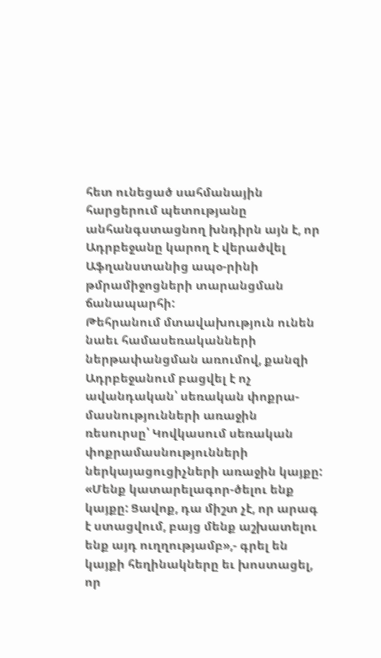հետ ունեցած սահմանային հարցերում պետությանը անհանգստացնող խնդիրն այն է, որ Ադրբեջանը կարող է վերածվել Աֆղանստանից ապօ-րինի թմրամիջոցների տարանցման ճանապարհի:
Թեհրանում մտավախություն ունեն նաեւ համասեռականների ներթափանցման առումով, քանզի Ադրբեջանում բացվել է ոչ ավանդական՝ սեռական փոքրա-մասնությունների առաջին ռեսուրսը՝ Կովկասում սեռական փոքրամասնությունների ներկայացուցիչների առաջին կայքը: «Մենք կատարելագոր-ծելու ենք կայքը: Ցավոք, դա միշտ չէ, որ արագ է ստացվում, բայց մենք աշխատելու ենք այդ ուղղությամբ»,- գրել են կայքի հեղինակները եւ խոստացել, որ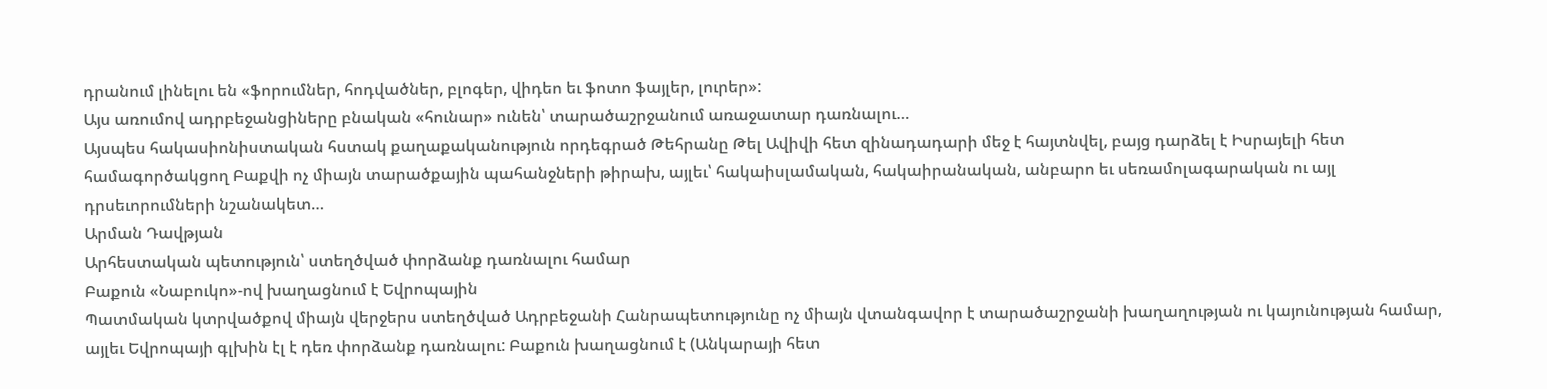դրանում լինելու են «ֆորումներ, հոդվածներ, բլոգեր, վիդեո եւ ֆոտո ֆայլեր, լուրեր»:
Այս առումով ադրբեջանցիները բնական «հունար» ունեն՝ տարածաշրջանում առաջատար դառնալու…
Այսպես հակասիոնիստական հստակ քաղաքականություն որդեգրած Թեհրանը Թել Ավիվի հետ զինադադարի մեջ է հայտնվել, բայց դարձել է Իսրայելի հետ համագործակցող Բաքվի ոչ միայն տարածքային պահանջների թիրախ, այլեւ՝ հակաիսլամական, հակաիրանական, անբարո եւ սեռամոլագարական ու այլ դրսեւորումների նշանակետ…
Արման Դավթյան
Արհեստական պետություն՝ ստեղծված փորձանք դառնալու համար
Բաքուն «Նաբուկո»-ով խաղացնում է Եվրոպային
Պատմական կտրվածքով միայն վերջերս ստեղծված Ադրբեջանի Հանրապետությունը ոչ միայն վտանգավոր է տարածաշրջանի խաղաղության ու կայունության համար, այլեւ Եվրոպայի գլխին էլ է դեռ փորձանք դառնալու: Բաքուն խաղացնում է (Անկարայի հետ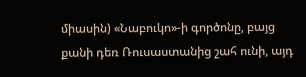միասին) «Նաբուկո»-ի գործոնը, բայց քանի դեռ Ռուսաստանից շահ ունի, այդ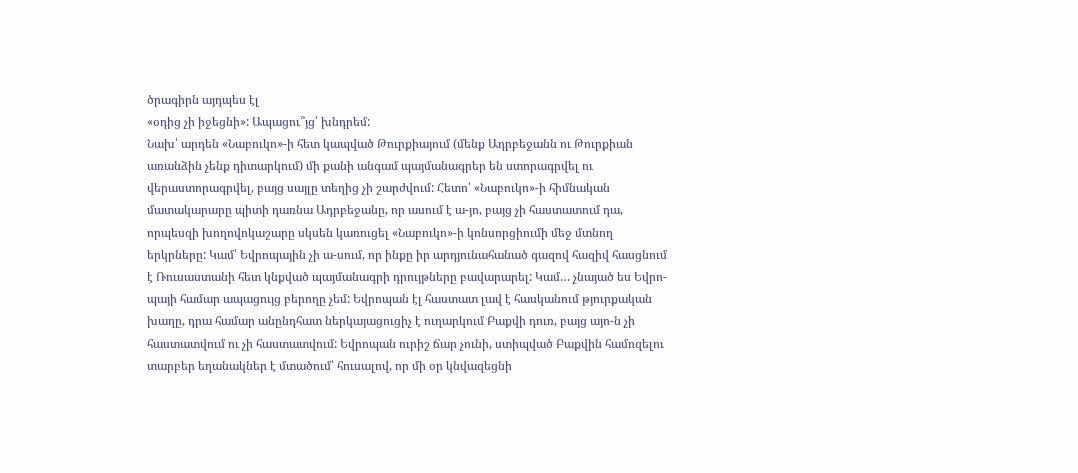ծրագիրն այդպես էլ
«օդից չի իջեցնի»: Ապացու՞յց՝ խնդրեմ:
Նախ՝ արդեն «Նաբուկո»-ի հետ կապված Թուրքիայում (մենք Ադրբեջանն ու Թուրքիան առանձին չենք դիտարկում) մի քանի անգամ պայմանագրեր են ստորագրվել ու վերաստորագրվել, բայց սայլը տեղից չի շարժվում: Հետո՝ «Նաբուկո»-ի հիմնական մատակարարը պիտի դառնա Ադրբեջանը, որ ասում է ա-յո, բայց չի հաստատում դա, որպեսզի խողովոկաշարը սկսեն կառուցել «Նաբուկո»-ի կոնսորցիումի մեջ մտնող երկրները: Կամ՝ Եվրոպային չի ա-սում, որ ինքը իր արդյունահանած գազով հազիվ հասցնում է Ռուսաստանի հետ կնքված պայմանագրի դրույթները բավարարել: Կամ… չնայած ես Եվրո-պայի համար ապացույց բերողը չեմ: Եվրոպան էլ հաստատ լավ է հասկանում թյուրքական խաղը, դրա համար անընդհատ ներկայացուցիչ է ուղարկում Բաքվի դուռ, բայց այո-ն չի հաստատվում ու չի հաստատվում: Եվրոպան ուրիշ ճար չունի, ստիպված Բաքվին համոզելու տարբեր եղանակներ է մտածում՝ հուսալով, որ մի օր կնվազեցնի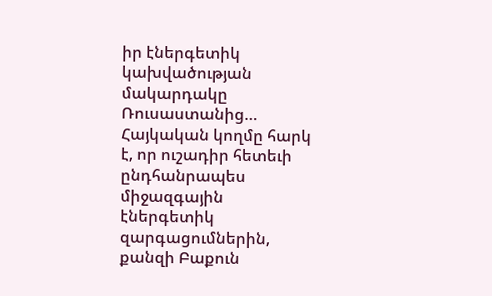իր էներգետիկ կախվածության մակարդակը Ռուսաստանից… Հայկական կողմը հարկ է, որ ուշադիր հետեւի ընդհանրապես միջազգային էներգետիկ զարգացումներին, քանզի Բաքուն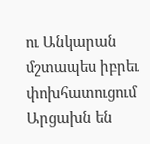ու Անկարան մշտապես իբրեւ փոխհատուցում Արցախն են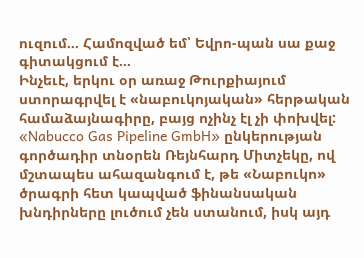ուզում… Համոզված եմ՝ Եվրո-պան սա քաջ գիտակցում է…
Ինչեւէ, երկու օր առաջ Թուրքիայում ստորագրվել է «նաբուկոյական» հերթական համաձայնագիրը, բայց ոչինչ էլ չի փոխվել:
«Nabucco Gas Pipeline GmbH» ընկերության գործադիր տնօրեն Ռեյնհարդ Միտչեկը, ով մշտապես ահազանգում է, թե «Նաբուկո» ծրագրի հետ կապված ֆինանսական խնդիրները լուծում չեն ստանում, իսկ այդ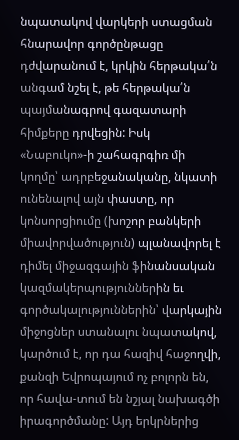նպատակով վարկերի ստացման հնարավոր գործընթացը դժվարանում է, կրկին հերթակա՛ն անգամ նշել է, թե հերթակա՛ն պայմանագրով գազատարի հիմքերը դրվեցին: Իսկ «Նաբուկո»-ի շահագրգիռ մի կողմը՝ ադրբեջանականը, նկատի ունենալով այն փաստը, որ կոնսորցիումը (խոշոր բանկերի միավորվածություն) պլանավորել է դիմել միջազգային ֆինանսական կազմակերպություններին եւ գործակալություններին՝ վարկային միջոցներ ստանալու նպատակով, կարծում է, որ դա հազիվ հաջողվի, քանզի Եվրոպայում ոչ բոլորն են, որ հավա-տում են նշյալ նախագծի իրագործմանը: Այդ երկրներից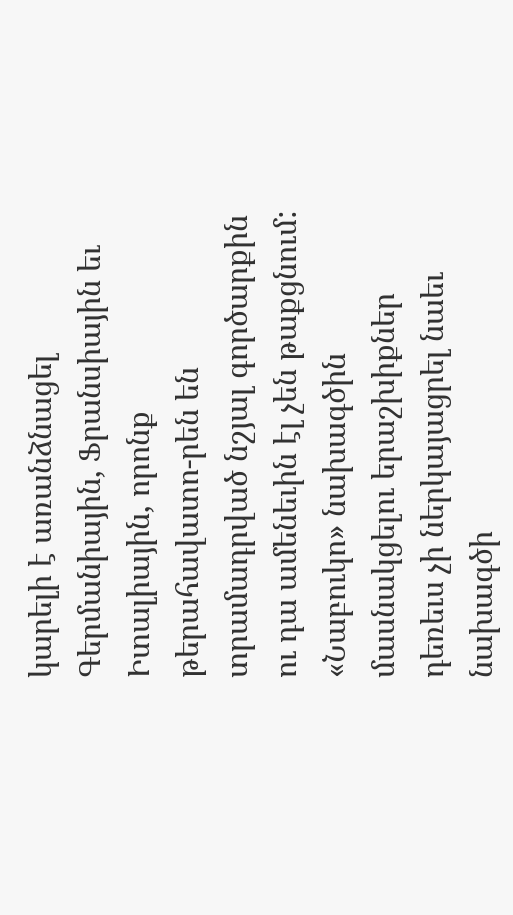կարելի է առանձնացել Գերմանիային, Ֆրանսիային եւ Իտալիային, որոնք թերահավատո-րեն են տրամադրված նշյալ գործարքին ու դա ամենեւին էլ չեն թաքցնում:
«Նաբուկո» նախագծին մասնակցելու երաշխիքներ դեռեւս չի ներկայացրել նաեւ նախագծի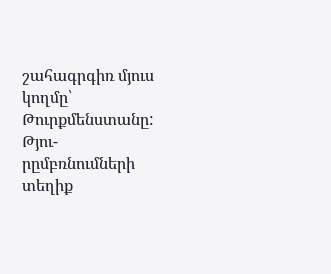շահագրգիռ մյուս կողմը՝ Թուրքմենստանը: Թյու-րըմբռնումների տեղիք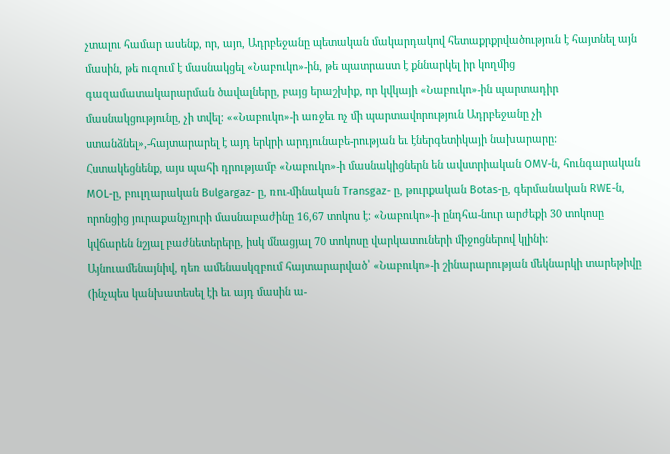չտալու համար ասենք, որ, այո, Ադրբեջանը պետական մակարդակով հետաքրքրվածություն է հայտնել այն մասին, թե ուզում է մասնակցել «Նաբուկո»-ին, թե պատրաստ է քննարկել իր կողմից գազամատակարարման ծավալները, բայց երաշխիք, որ կվկայի «Նաբուկո»-ին պարտադիր մասնակցությունը, չի տվել: ««Նաբուկո»-ի առջեւ ոչ մի պարտավորություն Ադրբեջանը չի ստանձնել»,-հայտարարել է այդ երկրի արդյունաբե-րության եւ էներգետիկայի նախարարը:
Հստակեցնենք, այս պահի դրությամբ «Նաբուկո»-ի մասնակիցներն են ավստրիական OMV-ն, հունգարական MOL-ը, բուլղարական Bulgargaz- ը, ռու-մինական Transgaz- ը, թուրքական Botas-ը, գերմանական RWE-ն, որոնցից յուրաքանչյուրի մասնաբաժինը 16,67 տոկոս է: «Նաբուկո»-ի ընդհա-նուր արժեքի 30 տոկոսը կվճարեն նշյալ բաժնետերերը, իսկ մնացյալ 70 տոկոսը վարկատուների միջոցներով կլինի:
Այնուամենայնիվ, դեռ ամենասկզբում հայտարարված՝ «Նաբուկո»-ի շինարարության մեկնարկի տարեթիվը (ինչպես կանխատեսել էի եւ այդ մասին ա-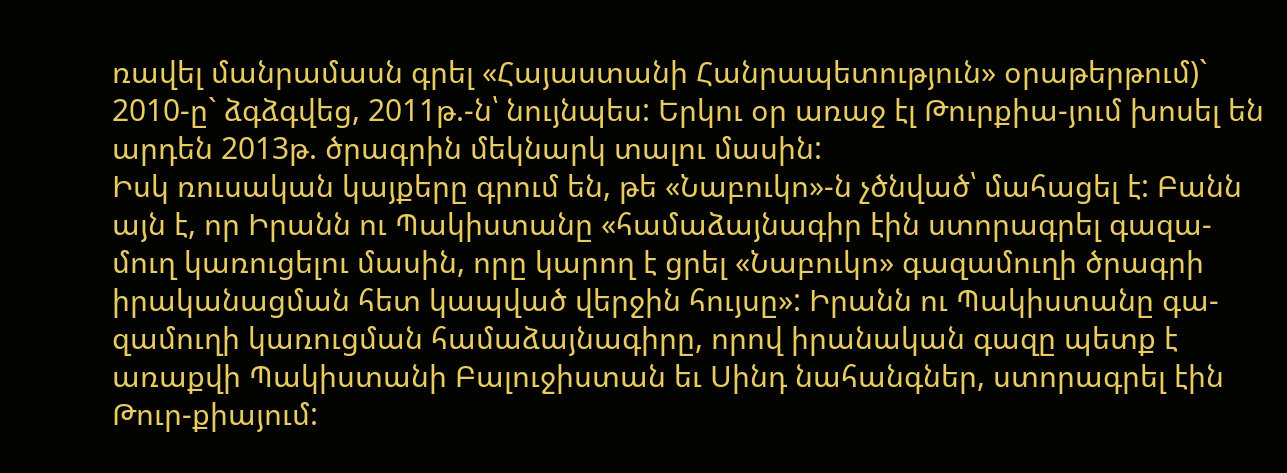ռավել մանրամասն գրել «Հայաստանի Հանրապետություն» օրաթերթում)` 2010-ը` ձգձգվեց, 2011թ.-ն՝ նույնպես: Երկու օր առաջ էլ Թուրքիա-յում խոսել են արդեն 2013թ. ծրագրին մեկնարկ տալու մասին:
Իսկ ռուսական կայքերը գրում են, թե «Նաբուկո»-ն չծնված՝ մահացել է: Բանն այն է, որ Իրանն ու Պակիստանը «համաձայնագիր էին ստորագրել գազա-մուղ կառուցելու մասին, որը կարող է ցրել «Նաբուկո» գազամուղի ծրագրի իրականացման հետ կապված վերջին հույսը»: Իրանն ու Պակիստանը գա-զամուղի կառուցման համաձայնագիրը, որով իրանական գազը պետք է առաքվի Պակիստանի Բալուջիստան եւ Սինդ նահանգներ, ստորագրել էին Թուր-քիայում: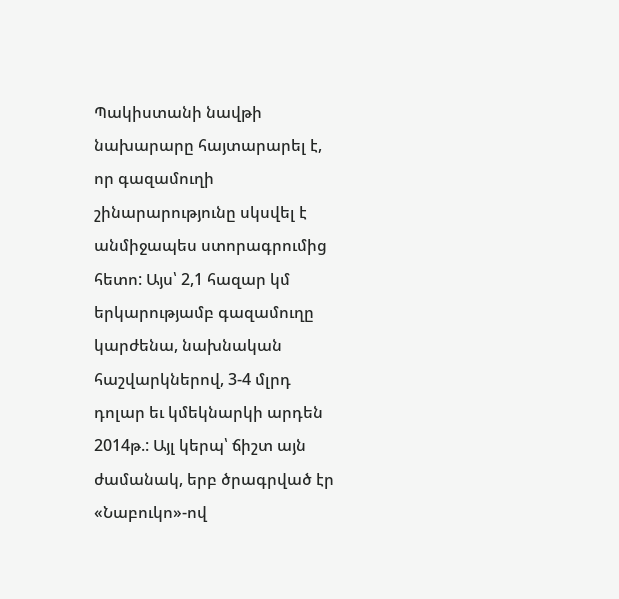Պակիստանի նավթի նախարարը հայտարարել է, որ գազամուղի շինարարությունը սկսվել է անմիջապես ստորագրումից հետո: Այս՝ 2,1 հազար կմ երկարությամբ գազամուղը կարժենա, նախնական հաշվարկներով, 3-4 մլրդ դոլար եւ կմեկնարկի արդեն 2014թ.: Այլ կերպ՝ ճիշտ այն ժամանակ, երբ ծրագրված էր «Նաբուկո»-ով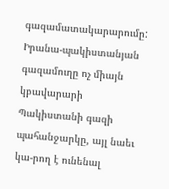գազամատակարարումը: Իրանա-պակիստանյան գազամուղը ոչ միայն կբավարարի Պակիստանի գազի պահանջարկը, այլ նաեւ կա-րող է ունենալ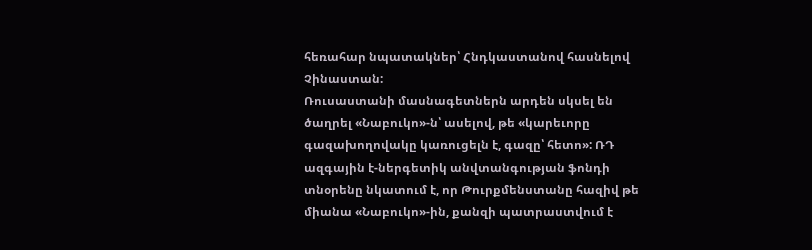հեռահար նպատակներ՝ Հնդկաստանով հասնելով Չինաստան:
Ռուսաստանի մասնագետներն արդեն սկսել են ծաղրել «Նաբուկո»-ն՝ ասելով, թե «կարեւորը գազախողովակը կառուցելն է, գազը՝ հետո»: ՌԴ ազգային է-ներգետիկ անվտանգության ֆոնդի տնօրենը նկատում է, որ Թուրքմենստանը հազիվ թե միանա «Նաբուկո»-ին, քանզի պատրաստվում է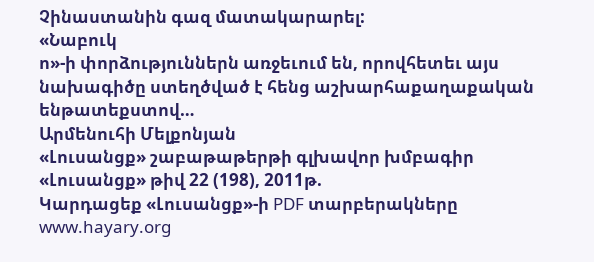Չինաստանին գազ մատակարարել:
«Նաբուկ
ո»-ի փորձություններն առջեւում են, որովհետեւ այս նախագիծը ստեղծված է հենց աշխարհաքաղաքական ենթատեքստով…
Արմենուհի Մելքոնյան
«Լուսանցք» շաբաթաթերթի գլխավոր խմբագիր
«Լուսանցք» թիվ 22 (198), 2011թ.
Կարդացեք «Լուսանցք»-ի PDF տարբերակները www.hayary.org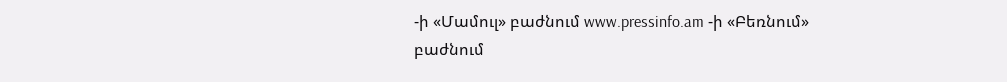-ի «Մամուլ» բաժնում www.pressinfo.am -ի «Բեռնում» բաժնում